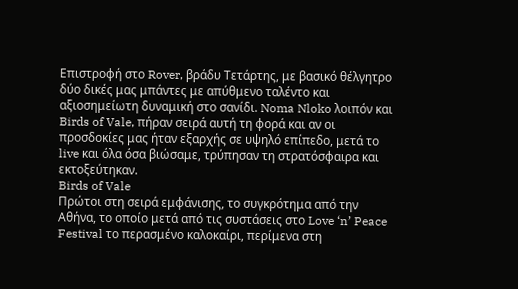Επιστροφή στο Rover, βράδυ Τετάρτης, με βασικό θέλγητρο δύο δικές μας μπάντες με απύθμενο ταλέντο και αξιοσημείωτη δυναμική στο σανίδι. Noma Nloko λοιπόν και Birds of Vale, πήραν σειρά αυτή τη φορά και αν οι προσδοκίες μας ήταν εξαρχής σε υψηλό επίπεδο, μετά το live και όλα όσα βιώσαμε, τρύπησαν τη στρατόσφαιρα και εκτοξεύτηκαν.
Birds of Vale
Πρώτοι στη σειρά εμφάνισης, το συγκρότημα από την Αθήνα, το οποίο μετά από τις συστάσεις στο Love ‘n’ Peace Festival το περασμένο καλοκαίρι, περίμενα στη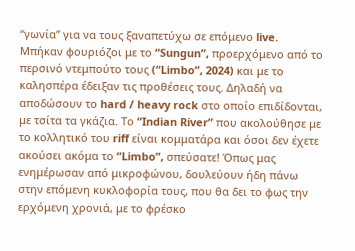“γωνία” για να τους ξαναπετύχω σε επόμενο live. Μπήκαν φουριόζοι με το “Sungun”, προερχόμενο από το περσινό ντεμπούτο τους (“Limbo”, 2024) και με το καλησπέρα έδειξαν τις προθέσεις τους. Δηλαδή να αποδώσουν το hard / heavy rock στο οποίο επιδίδονται, με τσίτα τα γκάζια. Το “Indian River” που ακολούθησε με το κολλητικό του riff είναι κομματάρα και όσοι δεν έχετε ακούσει ακόμα το “Limbo”, σπεύσατε! Όπως μας ενημέρωσαν από μικροφώνου, δουλεύουν ήδη πάνω στην επόμενη κυκλοφορία τους, που θα δει το φως την ερχόμενη χρονιά, με το φρέσκο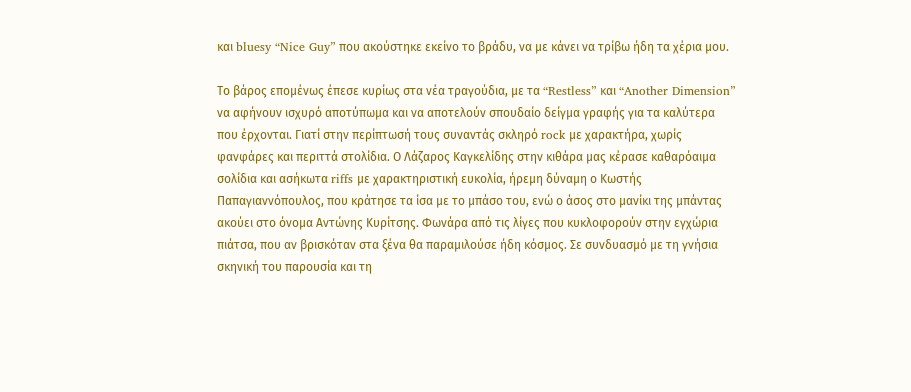και bluesy “Nice Guy” που ακούστηκε εκείνο το βράδυ, να με κάνει να τρίβω ήδη τα χέρια μου.

Το βάρος επομένως έπεσε κυρίως στα νέα τραγούδια, με τα “Restless” και “Another Dimension” να αφήνουν ισχυρό αποτύπωμα και να αποτελούν σπουδαίο δείγμα γραφής για τα καλύτερα που έρχονται. Γιατί στην περίπτωσή τους συναντάς σκληρό rock με χαρακτήρα, χωρίς φανφάρες και περιττά στολίδια. Ο Λάζαρος Καγκελίδης στην κιθάρα μας κέρασε καθαρόαιμα σολίδια και ασήκωτα riffs με χαρακτηριστική ευκολία, ήρεμη δύναμη ο Κωστής Παπαγιαννόπουλος, που κράτησε τα ίσα με το μπάσο του, ενώ ο άσος στο μανίκι της μπάντας ακούει στο όνομα Αντώνης Κυρίτσης. Φωνάρα από τις λίγες που κυκλοφορούν στην εγχώρια πιάτσα, που αν βρισκόταν στα ξένα θα παραμιλούσε ήδη κόσμος. Σε συνδυασμό με τη γνήσια σκηνική του παρουσία και τη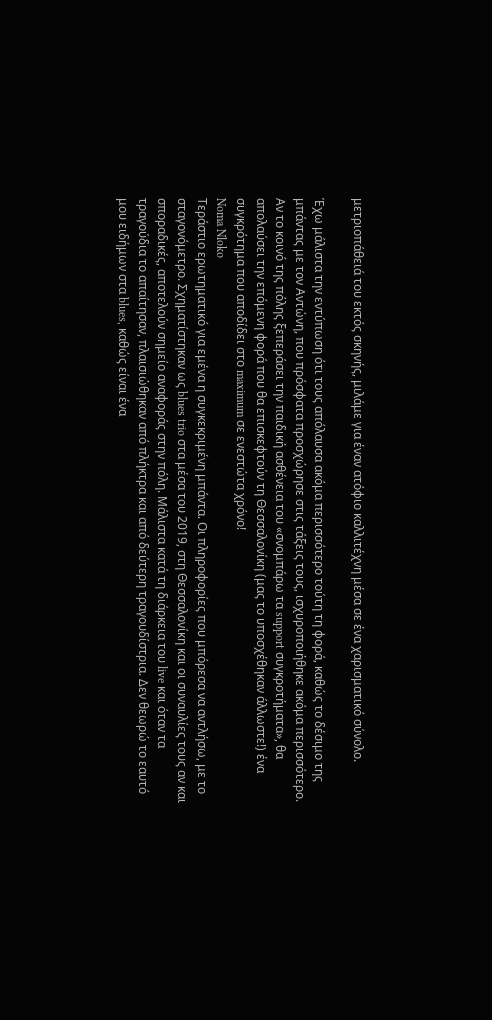μετριοπάθειά του εκτός σκηνής, μιλάμε για έναν ατόφιο καλλιτέχνη μέσα σε ένα χαρισματικό σύνολο.

Έχω μάλιστα την εντύπωση ότι τους απόλαυσα ακόμα περισσότερο τούτη τη φορά, καθώς το δέσιμο της μπάντας με τον Αντώνη, που πρόσφατα προσχώρησε στις τάξεις τους, ισχυροποιήθηκε ακόμα περισσότερο. Αν το κοινό της πόλης ξεπεράσει την παιδική ασθένεια του «σνομπάρω τα support συγκροτήματα», θα απολαύσει την επόμενη φορά που θα επισκεφτούν τη Θεσσαλονίκη (μας το υποσχέθηκαν άλλωστε!) ένα συγκρότημα που αποδίδει στο maximum σε ενεστώτα χρόνο!
Noma Nloko
Τεράστιο ερωτηματικό για εμένα η συγκεκριμένη μπάντα. Οι πληροφορίες που μπόρεσα να αντλήσω, με το σταγονόμετρο. Σχηματίστηκαν ως blues trio στα μέσα του 2019, στη Θεσσαλονίκη και οι συναυλίες τους αν και σποραδικές, αποτελούν σημείο αναφοράς στην πόλη. Μάλιστα κατά τη διάρκεια του live και όταν τα τραγούδια το απαίτησαν, πλαισιώθηκαν από πλήκτρα και από δεύτερη τραγουδίστρια. Δεν θεωρώ το εαυτό μου ειδήμων στα blues, καθώς είναι ένα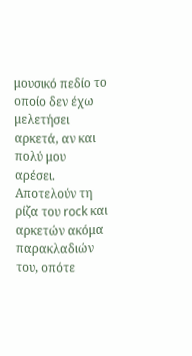μουσικό πεδίο το οποίο δεν έχω μελετήσει αρκετά, αν και πολύ μου αρέσει. Αποτελούν τη ρίζα του rock και αρκετών ακόμα παρακλαδιών του, οπότε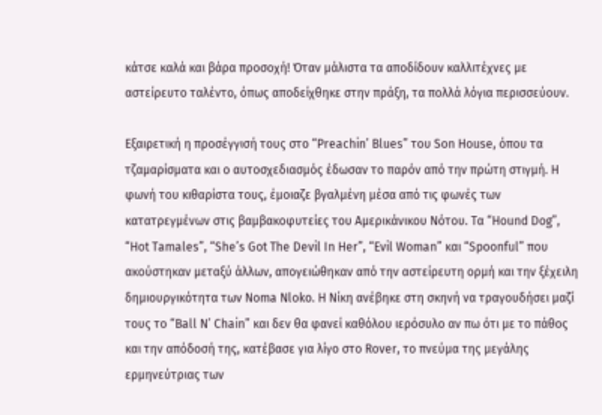κάτσε καλά και βάρα προσοχή! Όταν μάλιστα τα αποδίδουν καλλιτέχνες με αστείρευτο ταλέντο, όπως αποδείχθηκε στην πράξη, τα πολλά λόγια περισσεύουν.

Εξαιρετική η προσέγγισή τους στο “Preachin’ Blues” του Son House, όπου τα τζαμαρίσματα και ο αυτοσχεδιασμός έδωσαν το παρόν από την πρώτη στιγμή. Η φωνή του κιθαρίστα τους, έμοιαζε βγαλμένη μέσα από τις φωνές των κατατρεγμένων στις βαμβακοφυτείες του Αμερικάνικου Νότου. Τα “Hound Dog”, “Hot Tamales”, “She’s Got The Devil In Her”, “Evil Woman” και “Spoonful” που ακούστηκαν μεταξύ άλλων, απογειώθηκαν από την αστείρευτη ορμή και την ξέχειλη δημιουργικότητα των Noma Nloko. H Νίκη ανέβηκε στη σκηνή να τραγουδήσει μαζί τους το “Ball N’ Chain” και δεν θα φανεί καθόλου ιερόσυλο αν πω ότι με το πάθος και την απόδοσή της, κατέβασε για λίγο στο Rover, το πνεύμα της μεγάλης ερμηνεύτριας των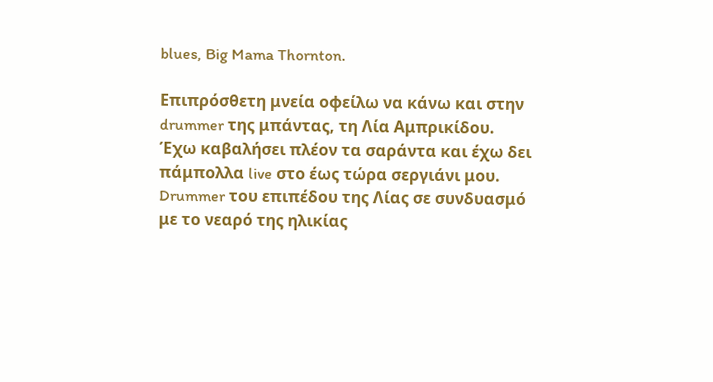blues, Big Mama Thornton.

Επιπρόσθετη μνεία οφείλω να κάνω και στην drummer της μπάντας, τη Λία Αμπρικίδου. Έχω καβαλήσει πλέον τα σαράντα και έχω δει πάμπολλα live στο έως τώρα σεργιάνι μου. Drummer του επιπέδου της Λίας σε συνδυασμό με το νεαρό της ηλικίας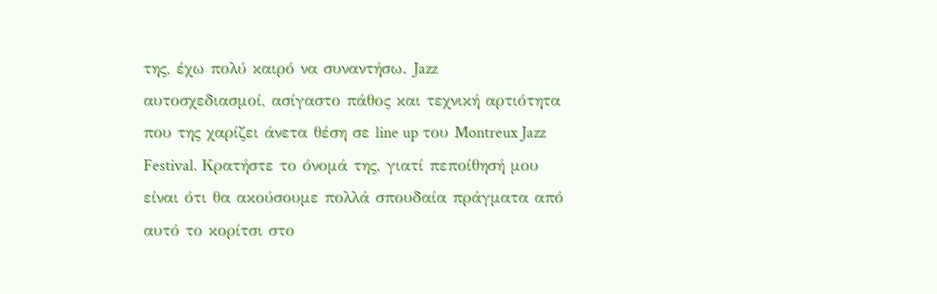της, έχω πολύ καιρό να συναντήσω. Jazz αυτοσχεδιασμοί, ασίγαστο πάθος και τεχνική αρτιότητα που της χαρίζει άνετα θέση σε line up του Montreux Jazz Festival. Κρατήστε το όνομά της, γιατί πεποίθησή μου είναι ότι θα ακούσουμε πολλά σπουδαία πράγματα από αυτό το κορίτσι στο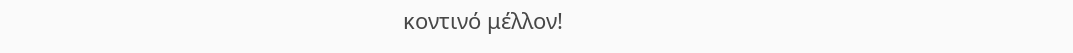κοντινό μέλλον!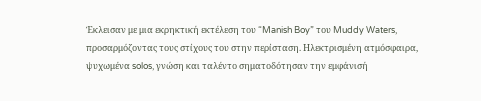Έκλεισαν με μια εκρηκτική εκτέλεση του “Manish Boy” του Muddy Waters, προσαρμόζοντας τους στίχους του στην περίσταση. Ηλεκτρισμένη ατμόσφαιρα, ψυχωμένα solos, γνώση και ταλέντο σηματοδότησαν την εμφάνισή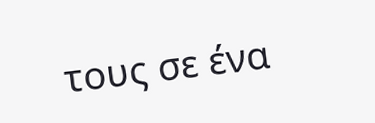τους σε ένα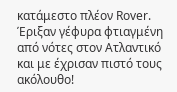κατάμεστο πλέον Rover. Έριξαν γέφυρα φτιαγμένη από νότες στον Ατλαντικό και με έχρισαν πιστό τους ακόλουθο!